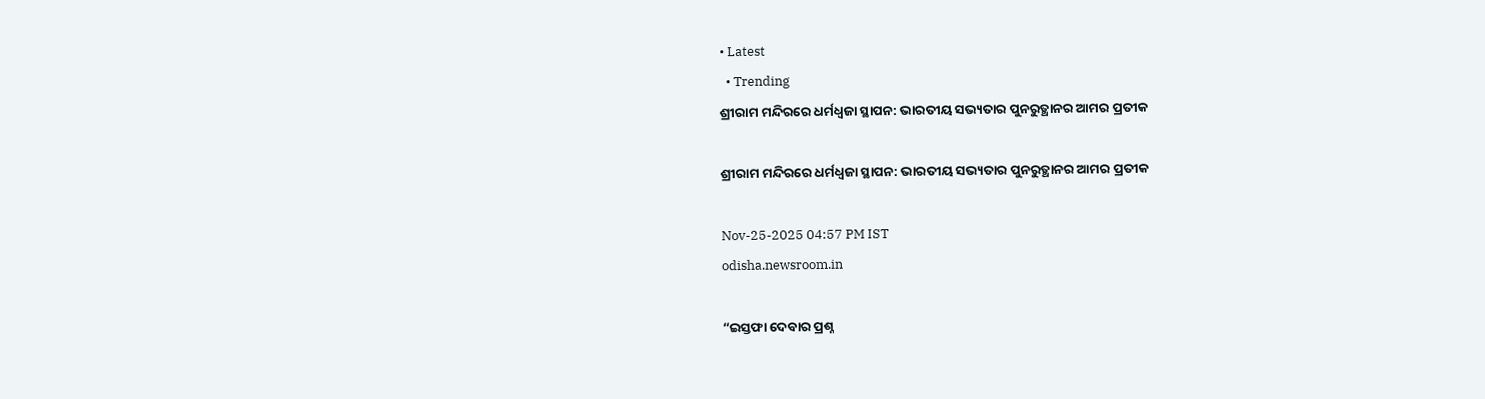• Latest
  • Trending
ଶ୍ରୀରାମ ମନ୍ଦିରରେ ଧର୍ମଧ୍ୱଜା ସ୍ଥାପନ: ଭାରତୀୟ ସଭ୍ୟତାର ପୁନରୁତ୍ଥାନର ଆମର ପ୍ରତୀକ

ଶ୍ରୀରାମ ମନ୍ଦିରରେ ଧର୍ମଧ୍ୱଜା ସ୍ଥାପନ: ଭାରତୀୟ ସଭ୍ୟତାର ପୁନରୁତ୍ଥାନର ଆମର ପ୍ରତୀକ

Nov-25-2025 04:57 PM IST
odisha.newsroom.in

“ଇସ୍ତଫା ଦେବାର ପ୍ରଶ୍ନ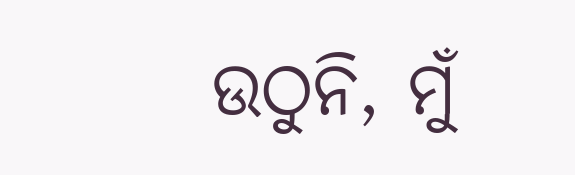ଉଠୁନି, ମୁଁ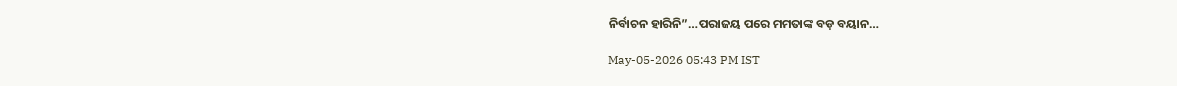ନିର୍ବାଚନ ହାରିନି”…ପରାଜୟ ପରେ ମମତାଙ୍କ ବଡ଼ ବୟାନ…

May-05-2026 05:43 PM IST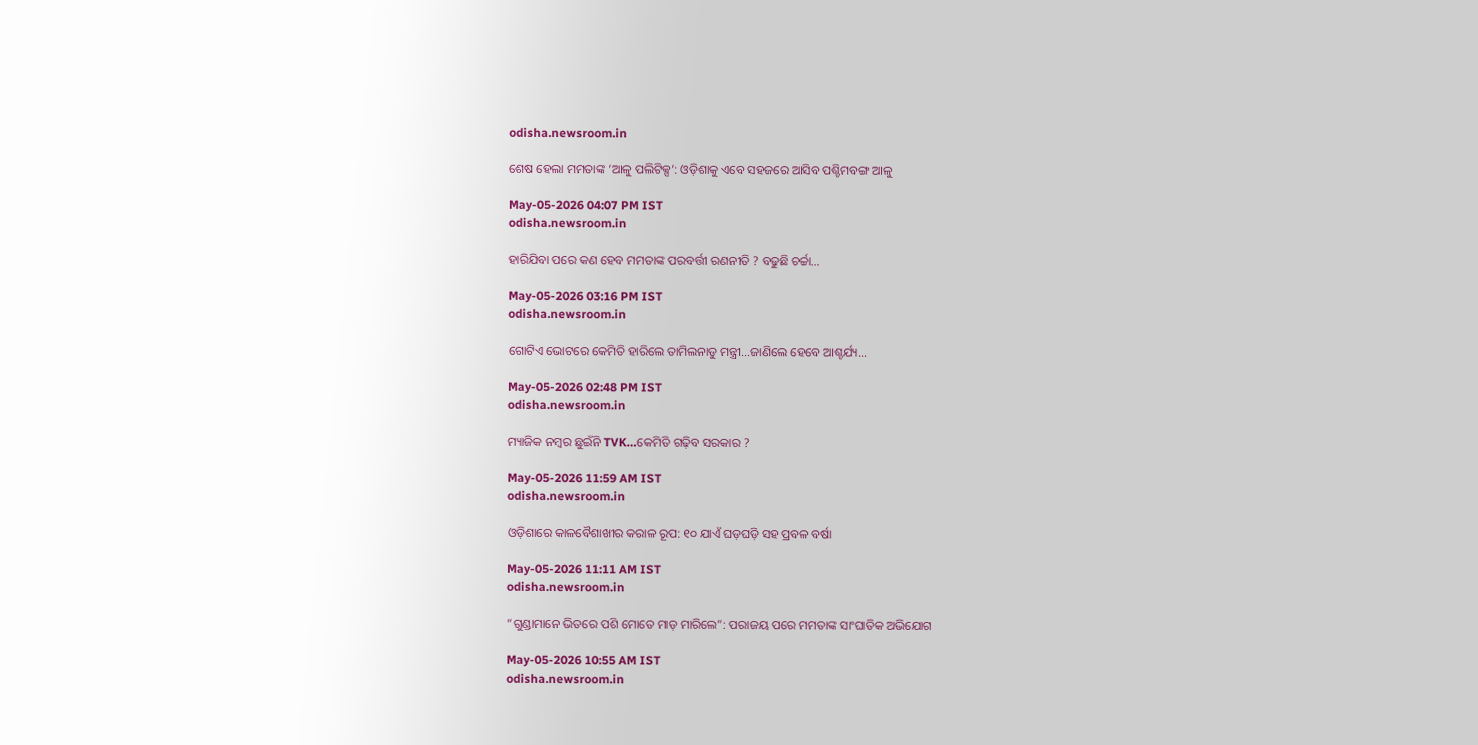odisha.newsroom.in

ଶେଷ ହେଲା ମମତାଙ୍କ ‘ଆଳୁ ପଲିଟିକ୍ସ’: ଓଡ଼ିଶାକୁ ଏବେ ସହଜରେ ଆସିବ ପଶ୍ଚିମବଙ୍ଗ ଆଳୁ

May-05-2026 04:07 PM IST
odisha.newsroom.in

ହାରିଯିବା ପରେ କଣ ହେବ ମମତାଙ୍କ ପରବର୍ତ୍ତୀ ରଣନୀତି ? ବଢୁଛି ଚର୍ଚ୍ଚା…

May-05-2026 03:16 PM IST
odisha.newsroom.in

ଗୋଟିଏ ଭୋଟରେ କେମିତି ହାରିଲେ ତାମିଲନାଡୁ ମନ୍ତ୍ରୀ…ଜାଣିଲେ ହେବେ ଆଶ୍ଚର୍ଯ୍ୟ…

May-05-2026 02:48 PM IST
odisha.newsroom.in

ମ୍ୟାଜିକ ନମ୍ବର ଛୁଇଁନି TVK…କେମିତି ଗଢ଼ିବ ସରକାର ?

May-05-2026 11:59 AM IST
odisha.newsroom.in

ଓଡ଼ିଶାରେ କାଳବୈଶାଖୀର କରାଳ ରୂପ: ୧୦ ଯାଏଁ ଘଡ଼ଘଡ଼ି ସହ ପ୍ରବଳ ବର୍ଷା

May-05-2026 11:11 AM IST
odisha.newsroom.in

“ଗୁଣ୍ଡାମାନେ ଭିତରେ ପଶି ମୋତେ ମାଡ଼ ମାରିଲେ”: ପରାଜୟ ପରେ ମମତାଙ୍କ ସାଂଘାତିକ ଅଭିଯୋଗ

May-05-2026 10:55 AM IST
odisha.newsroom.in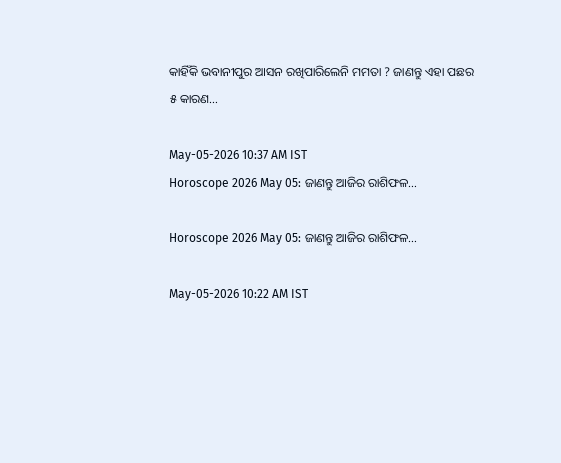କାହିଁକି ଭବାନୀପୁର ଆସନ ରଖିପାରିଲେନି ମମତା ? ଜାଣନ୍ତୁ ଏହା ପଛର ୫ କାରଣ…

May-05-2026 10:37 AM IST
Horoscope 2026 May 05: ଜାଣନ୍ତୁ ଆଜିର ରାଶିଫଳ…

Horoscope 2026 May 05: ଜାଣନ୍ତୁ ଆଜିର ରାଶିଫଳ…

May-05-2026 10:22 AM IST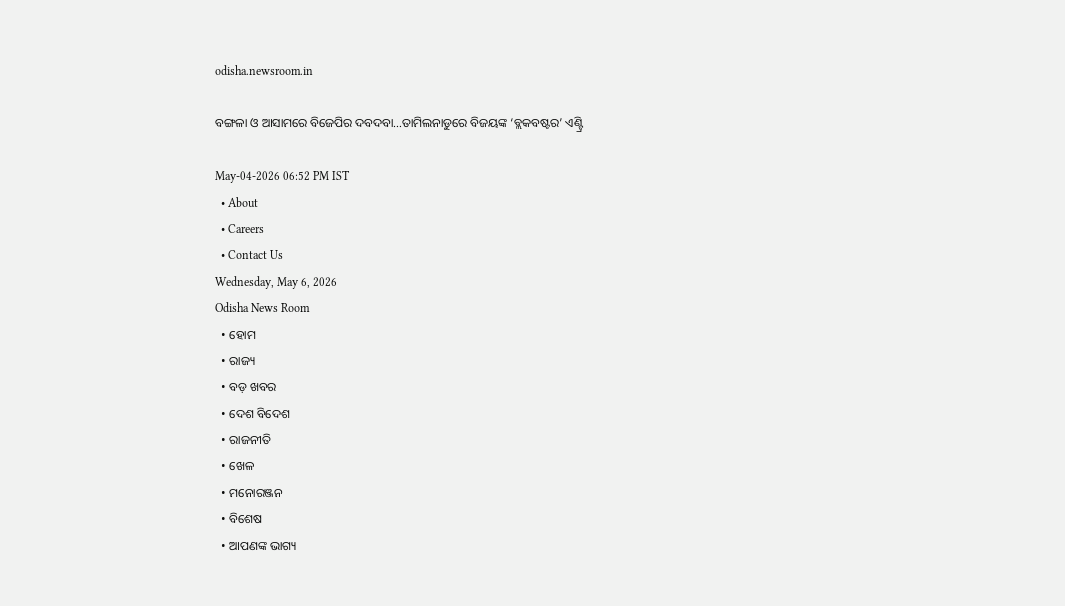odisha.newsroom.in

ବଙ୍ଗଳା ଓ ଆସାମରେ ବିଜେପିର ଦବଦବା…ତାମିଲନାଡୁରେ ବିଜୟଙ୍କ ‘ବ୍ଲକବଷ୍ଟର’ ଏଣ୍ଟ୍ରି

May-04-2026 06:52 PM IST
  • About
  • Careers
  • Contact Us
Wednesday, May 6, 2026
Odisha News Room
  • ହୋମ
  • ରାଜ୍ୟ
  • ବଡ଼ ଖବର
  • ଦେଶ ବିଦେଶ
  • ରାଜନୀତି
  • ଖେଳ
  • ମନୋରଞ୍ଜନ
  • ବିଶେଷ
  • ଆପଣଙ୍କ ଭାଗ୍ୟ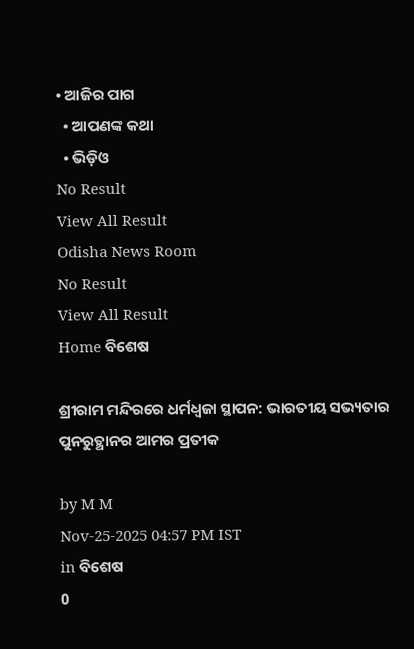• ଆଜିର ପାଗ
  • ଆପଣଙ୍କ କଥା
  • ଭିଡ଼ିଓ
No Result
View All Result
Odisha News Room
No Result
View All Result
Home ବିଶେଷ

ଶ୍ରୀରାମ ମନ୍ଦିରରେ ଧର୍ମଧ୍ୱଜା ସ୍ଥାପନ: ଭାରତୀୟ ସଭ୍ୟତାର ପୁନରୁତ୍ଥାନର ଆମର ପ୍ରତୀକ

by M M
Nov-25-2025 04:57 PM IST
in ବିଶେଷ
0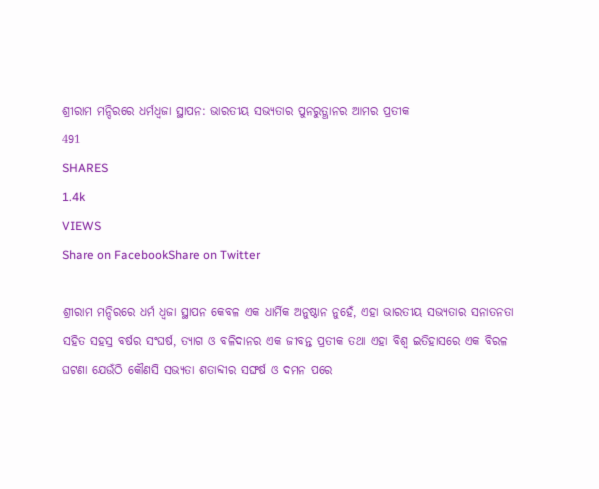ଶ୍ରୀରାମ ମନ୍ଦିରରେ ଧର୍ମଧ୍ୱଜା ସ୍ଥାପନ: ଭାରତୀୟ ସଭ୍ୟତାର ପୁନରୁତ୍ଥାନର ଆମର ପ୍ରତୀକ
491
SHARES
1.4k
VIEWS
Share on FacebookShare on Twitter

ଶ୍ରୀରାମ ମନ୍ଦିରରେ ଧର୍ମ ଧ୍ଵଜା ସ୍ଥାପନ କେବଳ ଏକ ଧାର୍ମିକ ଅନୁଷ୍ଠାନ ନୁହେଁ, ଏହା ଭାରତୀୟ ସଭ୍ୟତାର ସନାତନତା ସହିତ ସହସ୍ର ବର୍ଷର ସଂଘର୍ଷ, ତ୍ୟାଗ ଓ ବଳିଦାନର ଏକ ଜୀବନ୍ତ ପ୍ରତୀକ ତଥା ଏହା ବିଶ୍ୱ ଇତିହାସରେ ଏକ ବିରଳ ଘଟଣା ଯେଉଁଠି କୌଣସି ସଭ୍ୟତା ଶତାବ୍ଦୀର ସଙ୍ଘର୍ଷ ଓ ଦମନ ପରେ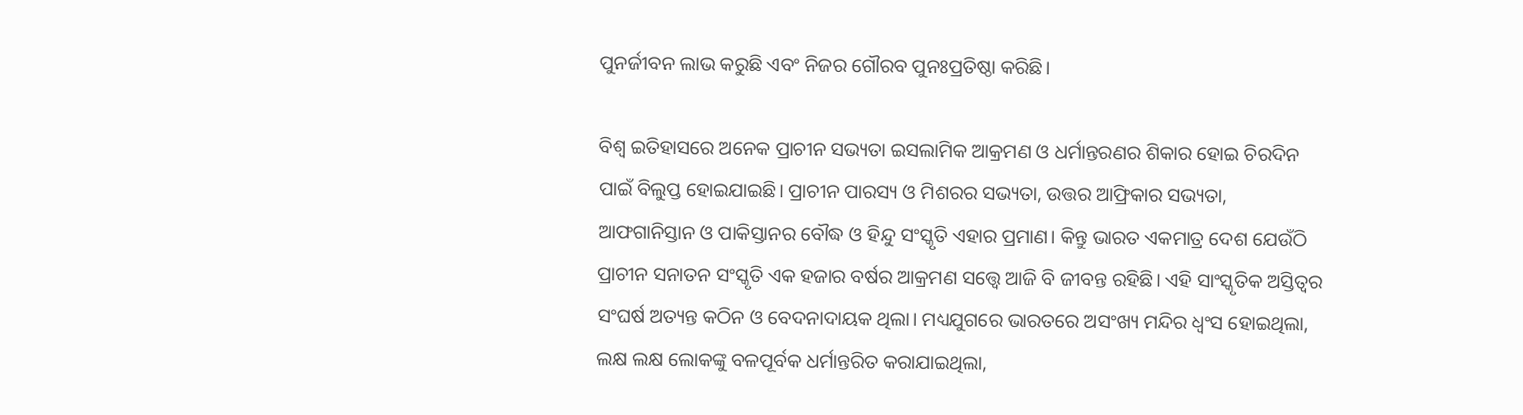ପୁନର୍ଜୀବନ ଲାଭ କରୁଛି ଏବଂ ନିଜର ଗୌରବ ପୁନଃପ୍ରତିଷ୍ଠା କରିଛି।

ବିଶ୍ୱ ଇତିହାସରେ ଅନେକ ପ୍ରାଚୀନ ସଭ୍ୟତା ଇସଲାମିକ ଆକ୍ରମଣ ଓ ଧର୍ମାନ୍ତରଣର ଶିକାର ହୋଇ ଚିରଦିନ ପାଇଁ ବିଲୁପ୍ତ ହୋଇଯାଇଛି। ପ୍ରାଚୀନ ପାରସ୍ୟ ଓ ମିଶରର ସଭ୍ୟତା, ଉତ୍ତର ଆଫ୍ରିକାର ସଭ୍ୟତା, ଆଫଗାନିସ୍ତାନ ଓ ପାକିସ୍ତାନର ବୌଦ୍ଧ ଓ ହିନ୍ଦୁ ସଂସ୍କୃତି ଏହାର ପ୍ରମାଣ। କିନ୍ତୁ ଭାରତ ଏକମାତ୍ର ଦେଶ ଯେଉଁଠି ପ୍ରାଚୀନ ସନାତନ ସଂସ୍କୃତି ଏକ ହଜାର ବର୍ଷର ଆକ୍ରମଣ ସତ୍ତ୍ୱେ ଆଜି ବି ଜୀବନ୍ତ ରହିଛି। ଏହି ସାଂସ୍କୃତିକ ଅସ୍ତିତ୍ୱର ସଂଘର୍ଷ ଅତ୍ୟନ୍ତ କଠିନ ଓ ବେଦନାଦାୟକ ଥିଲା। ମଧ୍ୟଯୁଗରେ ଭାରତରେ ଅସଂଖ୍ୟ ମନ୍ଦିର ଧ୍ୱଂସ ହୋଇଥିଲା, ଲକ୍ଷ ଲକ୍ଷ ଲୋକଙ୍କୁ ବଳପୂର୍ବକ ଧର୍ମାନ୍ତରିତ କରାଯାଇଥିଲା,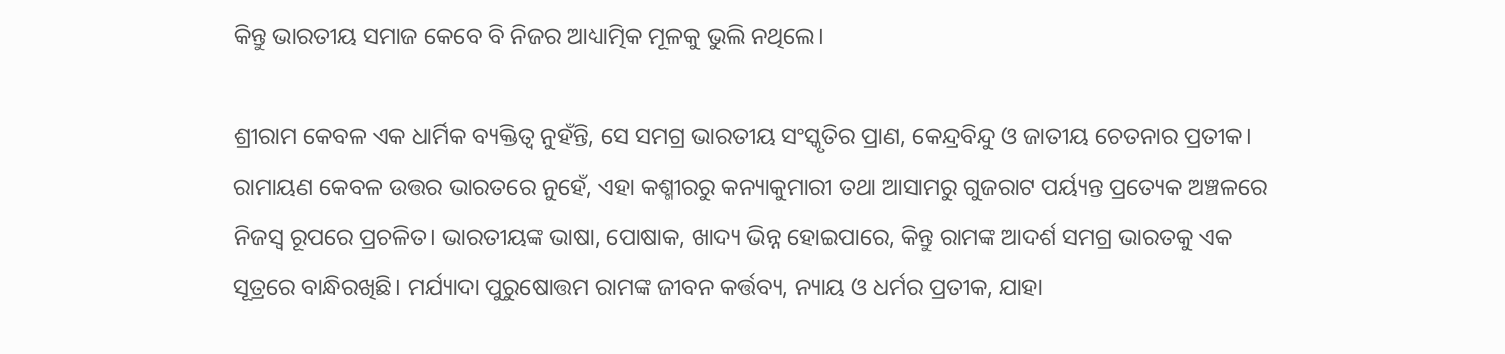କିନ୍ତୁ ଭାରତୀୟ ସମାଜ କେବେ ବି ନିଜର ଆଧ୍ୟାତ୍ମିକ ମୂଳକୁ ଭୁଲି ନଥିଲେ।

ଶ୍ରୀରାମ କେବଳ ଏକ ଧାର୍ମିକ ବ୍ୟକ୍ତିତ୍ୱ ନୁହଁନ୍ତି, ସେ ସମଗ୍ର ଭାରତୀୟ ସଂସ୍କୃତିର ପ୍ରାଣ, କେନ୍ଦ୍ରବିନ୍ଦୁ ଓ ଜାତୀୟ ଚେତନାର ପ୍ରତୀକ। ରାମାୟଣ କେବଳ ଉତ୍ତର ଭାରତରେ ନୁହେଁ, ଏହା କଶ୍ମୀରରୁ କନ୍ୟାକୁମାରୀ ତଥା ଆସାମରୁ ଗୁଜରାଟ ପର୍ୟ୍ୟନ୍ତ ପ୍ରତ୍ୟେକ ଅଞ୍ଚଳରେ ନିଜସ୍ୱ ରୂପରେ ପ୍ରଚଳିତ। ଭାରତୀୟଙ୍କ ଭାଷା, ପୋଷାକ, ଖାଦ୍ୟ ଭିନ୍ନ ହୋଇପାରେ, କିନ୍ତୁ ରାମଙ୍କ ଆଦର୍ଶ ସମଗ୍ର ଭାରତକୁ ଏକ ସୂତ୍ରରେ ବାନ୍ଧିରଖିଛି। ମର୍ଯ୍ୟାଦା ପୁରୁଷୋତ୍ତମ ରାମଙ୍କ ଜୀବନ କର୍ତ୍ତବ୍ୟ, ନ୍ୟାୟ ଓ ଧର୍ମର ପ୍ରତୀକ, ଯାହା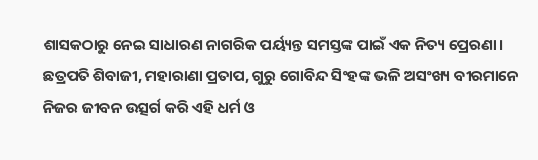ଶାସକଠାରୁ ନେଇ ସାଧାରଣ ନାଗରିକ ପର୍ୟ୍ୟନ୍ତ ସମସ୍ତଙ୍କ ପାଇଁ ଏକ ନିତ୍ୟ ପ୍ରେରଣା। ଛତ୍ରପତି ଶିବାଜୀ, ମହାରାଣା ପ୍ରତାପ, ଗୁରୁ ଗୋବିନ୍ଦ ସିଂହଙ୍କ ଭଳି ଅସଂଖ୍ୟ ବୀରମାନେ ନିଜର ଜୀବନ ଉତ୍ସର୍ଗ କରି ଏହି ଧର୍ମ ଓ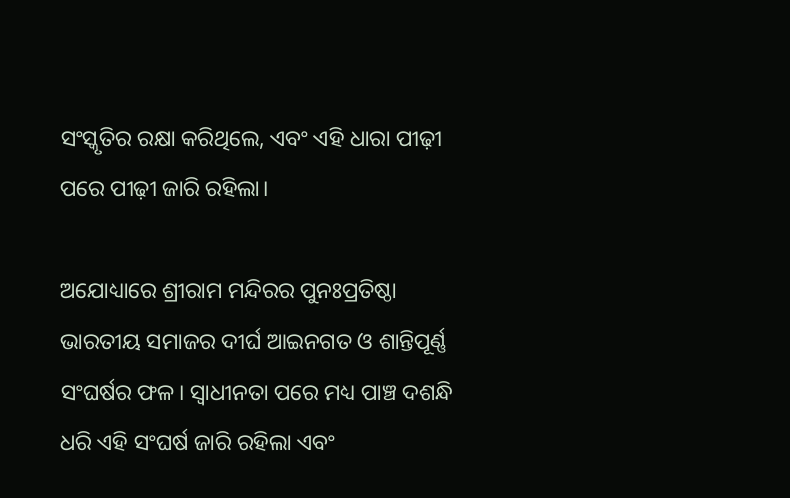ସଂସ୍କୃତିର ରକ୍ଷା କରିଥିଲେ, ଏବଂ ଏହି ଧାରା ପୀଢ଼ୀ ପରେ ପୀଢ଼ୀ ଜାରି ରହିଲା।

ଅଯୋଧ୍ୟାରେ ଶ୍ରୀରାମ ମନ୍ଦିରର ପୁନଃପ୍ରତିଷ୍ଠା ଭାରତୀୟ ସମାଜର ଦୀର୍ଘ ଆଇନଗତ ଓ ଶାନ୍ତିପୂର୍ଣ୍ଣ ସଂଘର୍ଷର ଫଳ। ସ୍ୱାଧୀନତା ପରେ ମଧ୍ୟ ପାଞ୍ଚ ଦଶନ୍ଧି ଧରି ଏହି ସଂଘର୍ଷ ଜାରି ରହିଲା ଏବଂ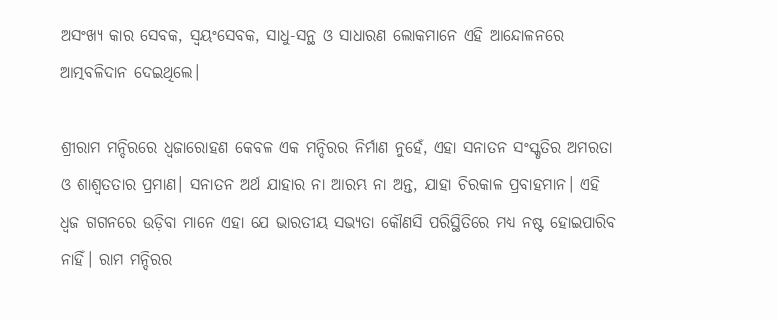ଅସଂଖ୍ୟ କାର ସେବକ, ସ୍ଵୟଂସେବକ, ସାଧୁ-ସନ୍ଥ ଓ ସାଧାରଣ ଲୋକମାନେ ଏହି ଆନ୍ଦୋଳନରେ ଆତ୍ମବଳିଦାନ ଦେଇଥିଲେ।

ଶ୍ରୀରାମ ମନ୍ଦିରରେ ଧ୍ୱଜାରୋହଣ କେବଳ ଏକ ମନ୍ଦିରର ନିର୍ମାଣ ନୁହେଁ, ଏହା ସନାତନ ସଂସ୍କୃତିର ଅମରତା ଓ ଶାଶ୍ୱତତାର ପ୍ରମାଣ। ସନାତନ ଅର୍ଥ ଯାହାର ନା ଆରମ୍ଭ ନା ଅନ୍ତ, ଯାହା ଚିରକାଳ ପ୍ରବାହମାନ। ଏହି ଧ୍ୱଜ ଗଗନରେ ଉଡ଼ିବା ମାନେ ଏହା ଯେ ଭାରତୀୟ ସଭ୍ୟତା କୌଣସି ପରିସ୍ଥିତିରେ ମଧ୍ୟ ନଷ୍ଟ ହୋଇପାରିବ ନାହିଁ। ରାମ ମନ୍ଦିରର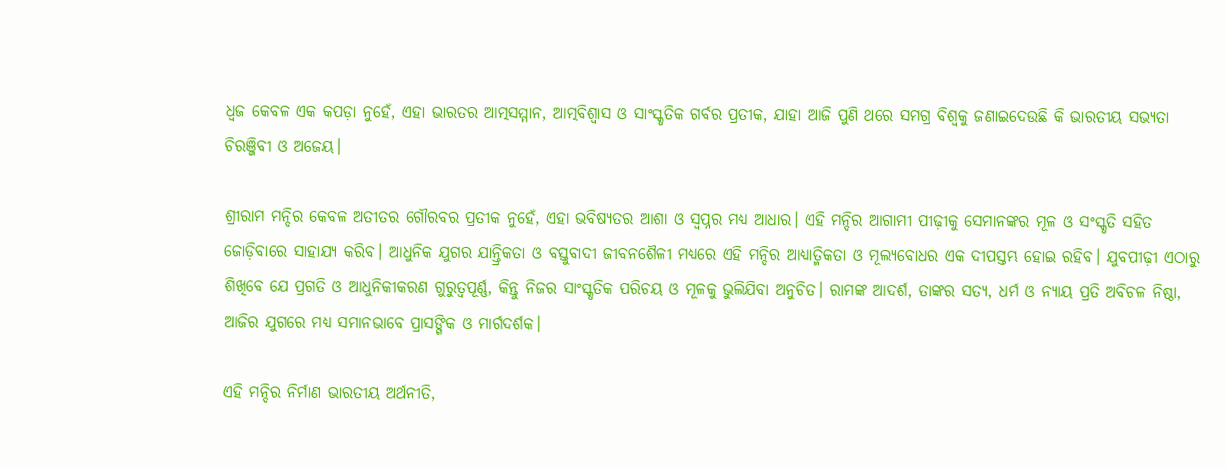ଧ୍ୱଜ କେବଳ ଏକ କପଡ଼ା ନୁହେଁ, ଏହା ଭାରତର ଆତ୍ମସମ୍ମାନ, ଆତ୍ମବିଶ୍ୱାସ ଓ ସାଂସ୍କୃତିକ ଗର୍ବର ପ୍ରତୀକ, ଯାହା ଆଜି ପୁଣି ଥରେ ସମଗ୍ର ବିଶ୍ୱକୁ ଜଣାଇଦେଉଛି କି ଭାରତୀୟ ସଭ୍ୟତା ଚିରଞ୍ଜିବୀ ଓ ଅଜେୟ।

ଶ୍ରୀରାମ ମନ୍ଦିର କେବଳ ଅତୀତର ଗୌରବର ପ୍ରତୀକ ନୁହେଁ, ଏହା ଭବିଷ୍ୟତର ଆଶା ଓ ସ୍ୱପ୍ନର ମଧ୍ୟ ଆଧାର। ଏହି ମନ୍ଦିର ଆଗାମୀ ପୀଢ଼ୀକୁ ସେମାନଙ୍କର ମୂଳ ଓ ସଂସ୍କୃତି ସହିତ ଜୋଡ଼ିବାରେ ସାହାଯ୍ୟ କରିବ। ଆଧୁନିକ ଯୁଗର ଯାନ୍ତ୍ରିକତା ଓ ବସ୍ତୁବାଦୀ ଜୀବନଶୈଳୀ ମଧ୍ୟରେ ଏହି ମନ୍ଦିର ଆଧ୍ୟାତ୍ମିକତା ଓ ମୂଲ୍ୟବୋଧର ଏକ ଦୀପସ୍ତମ୍ଭ ହୋଇ ରହିବ। ଯୁବପୀଢ଼ୀ ଏଠାରୁ ଶିଖିବେ ଯେ ପ୍ରଗତି ଓ ଆଧୁନିକୀକରଣ ଗୁରୁତ୍ୱପୂର୍ଣ୍ଣ, କିନ୍ତୁ ନିଜର ସାଂସ୍କୃତିକ ପରିଚୟ ଓ ମୂଳକୁ ଭୁଲିଯିବା ଅନୁଚିତ। ରାମଙ୍କ ଆଦର୍ଶ, ତାଙ୍କର ସତ୍ୟ, ଧର୍ମ ଓ ନ୍ୟାୟ ପ୍ରତି ଅବିଚଳ ନିଷ୍ଠା, ଆଜିର ଯୁଗରେ ମଧ୍ୟ ସମାନଭାବେ ପ୍ରାସଙ୍ଗିକ ଓ ମାର୍ଗଦର୍ଶକ।

ଏହି ମନ୍ଦିର ନିର୍ମାଣ ଭାରତୀୟ ଅର୍ଥନୀତି,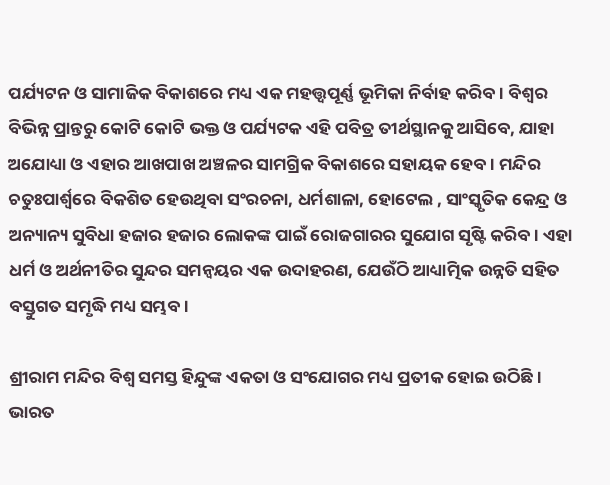ପର୍ଯ୍ୟଟନ ଓ ସାମାଜିକ ବିକାଶରେ ମଧ୍ୟ ଏକ ମହତ୍ତ୍ୱପୂର୍ଣ୍ଣ ଭୂମିକା ନିର୍ବାହ କରିବ। ବିଶ୍ୱର ବିଭିନ୍ନ ପ୍ରାନ୍ତରୁ କୋଟି କୋଟି ଭକ୍ତ ଓ ପର୍ଯ୍ୟଟକ ଏହି ପବିତ୍ର ତୀର୍ଥସ୍ଥାନକୁ ଆସିବେ, ଯାହା ଅଯୋଧ୍ୟା ଓ ଏହାର ଆଖପାଖ ଅଞ୍ଚଳର ସାମଗ୍ରିକ ବିକାଶରେ ସହାୟକ ହେବ। ମନ୍ଦିର ଚତୁଃପାର୍ଶ୍ୱରେ ବିକଶିତ ହେଉଥିବା ସଂରଚନା, ଧର୍ମଶାଳା, ହୋଟେଲ , ସାଂସ୍କୃତିକ କେନ୍ଦ୍ର ଓ ଅନ୍ୟାନ୍ୟ ସୁବିଧା ହଜାର ହଜାର ଲୋକଙ୍କ ପାଇଁ ରୋଜଗାରର ସୁଯୋଗ ସୃଷ୍ଟି କରିବ। ଏହା ଧର୍ମ ଓ ଅର୍ଥନୀତିର ସୁନ୍ଦର ସମନ୍ୱୟର ଏକ ଉଦାହରଣ, ଯେଉଁଠି ଆଧ୍ୟାତ୍ମିକ ଉନ୍ନତି ସହିତ ବସ୍ତୁଗତ ସମୃଦ୍ଧି ମଧ୍ୟ ସମ୍ଭବ।

ଶ୍ରୀରାମ ମନ୍ଦିର ବିଶ୍ୱ ସମସ୍ତ ହିନ୍ଦୁଙ୍କ ଏକତା ଓ ସଂଯୋଗର ମଧ୍ୟ ପ୍ରତୀକ ହୋଇ ଉଠିଛି। ଭାରତ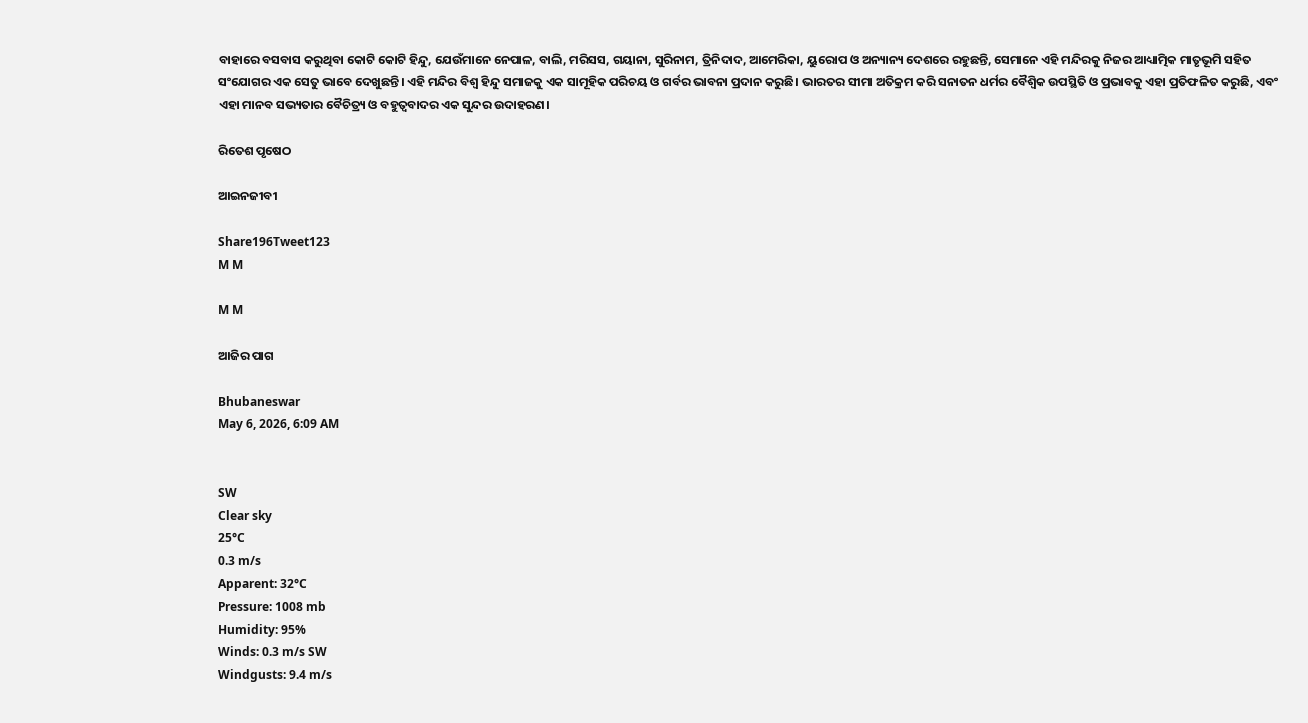ବାହାରେ ବସବାସ କରୁଥିବା କୋଟି କୋଟି ହିନ୍ଦୁ, ଯେଉଁମାନେ ନେପାଳ, ବାଲି, ମରିସସ, ଗୟାନା, ସୁରିନାମ, ତ୍ରିନିଦାଦ, ଆମେରିକା, ୟୁରୋପ ଓ ଅନ୍ୟାନ୍ୟ ଦେଶରେ ରହୁଛନ୍ତି, ସେମାନେ ଏହି ମନ୍ଦିରକୁ ନିଜର ଆଧ୍ୟାତ୍ମିକ ମାତୃଭୂମି ସହିତ ସଂଯୋଗର ଏକ ସେତୁ ଭାବେ ଦେଖୁଛନ୍ତି। ଏହି ମନ୍ଦିର ବିଶ୍ୱ ହିନ୍ଦୁ ସମାଜକୁ ଏକ ସାମୂହିକ ପରିଚୟ ଓ ଗର୍ବର ଭାବନା ପ୍ରଦାନ କରୁଛି। ଭାରତର ସୀମା ଅତିକ୍ରମ କରି ସନାତନ ଧର୍ମର ବୈଶ୍ୱିକ ଉପସ୍ଥିତି ଓ ପ୍ରଭାବକୁ ଏହା ପ୍ରତିଫଳିତ କରୁଛି, ଏବଂ ଏହା ମାନବ ସଭ୍ୟତାର ବୈଚିତ୍ର୍ୟ ଓ ବହୁତ୍ୱବାଦର ଏକ ସୁନ୍ଦର ଉଦାହରଣ।

ରିତେଶ ପୃଷେଠ

ଆଇନଜୀବୀ

Share196Tweet123
M M

M M

ଆଜିର ପାଗ

Bhubaneswar
May 6, 2026, 6:09 AM


SW
Clear sky
25°C
0.3 m/s
Apparent: 32°C
Pressure: 1008 mb
Humidity: 95%
Winds: 0.3 m/s SW
Windgusts: 9.4 m/s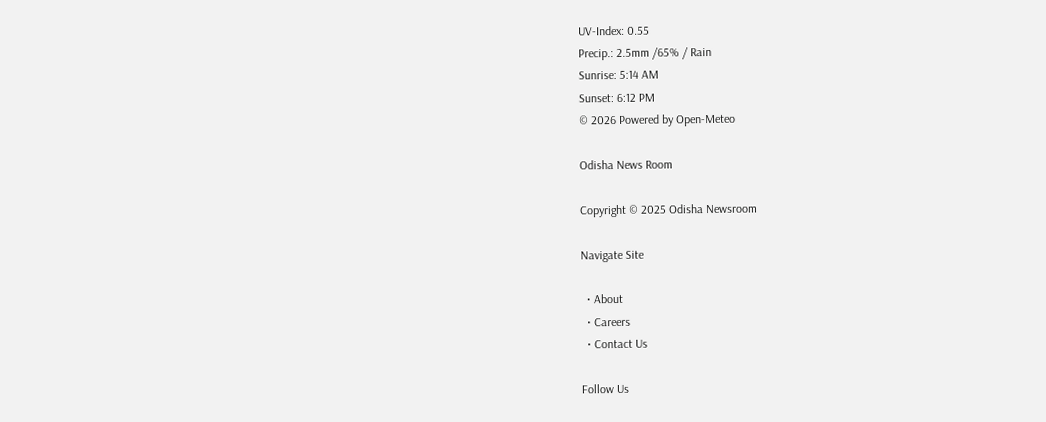UV-Index: 0.55
Precip.: 2.5mm /65% / Rain
Sunrise: 5:14 AM
Sunset: 6:12 PM
© 2026 Powered by Open-Meteo

Odisha News Room

Copyright © 2025 Odisha Newsroom

Navigate Site

  • About
  • Careers
  • Contact Us

Follow Us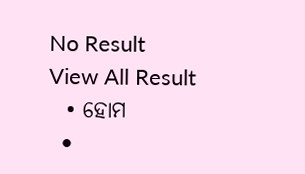No Result
View All Result
  • ହୋମ
  •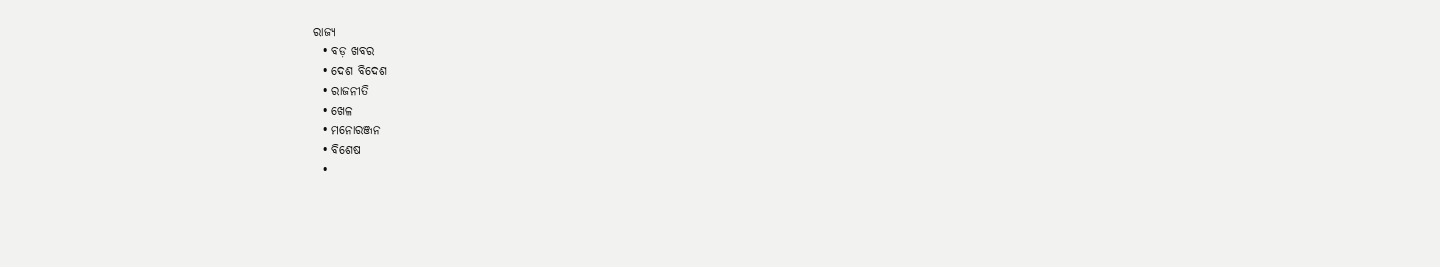ରାଜ୍ୟ
  • ବଡ଼ ଖବର
  • ଦେଶ ବିଦେଶ
  • ରାଜନୀତି
  • ଖେଳ
  • ମନୋରଞ୍ଜନ
  • ବିଶେଷ
  •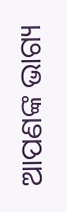ଆପଣଙ୍କ ଭାଗ୍ୟ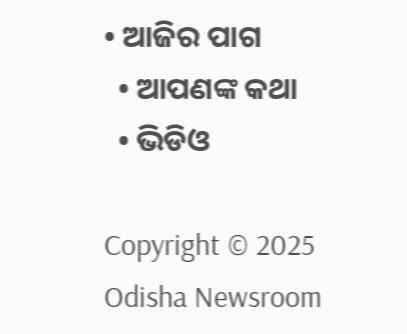• ଆଜିର ପାଗ
  • ଆପଣଙ୍କ କଥା
  • ଭିଡିଓ

Copyright © 2025 Odisha Newsroom